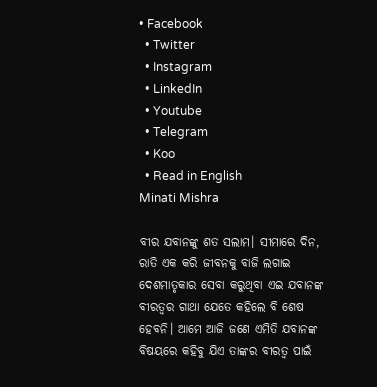• Facebook
  • Twitter
  • Instagram
  • LinkedIn
  • Youtube
  • Telegram
  • Koo
  • Read in English
Minati Mishra

ବୀର ଯବାନଙ୍କୁ ଶତ ସଲାମ। ସୀମାରେ ଦିନ, ରାତି ଏକ କରି ଜୀବନକୁ ବାଜି ଲଗାଇ ଦେଶମାତୃକାର ସେବା କରୁଥିବା ଏଇ ଯବାନଙ୍କ ବୀରତ୍ୱର ଗାଥା ଯେତେ କହିଲେ ବି ଶେଷ ହେବନି। ଆମେ ଆଜି ଜଣେ ଏମିତି ଯବାନଙ୍କ ବିଷୟରେ କହିବୁ ଯିଏ ତାଙ୍କର ବୀରତ୍ୱ ପାଇଁ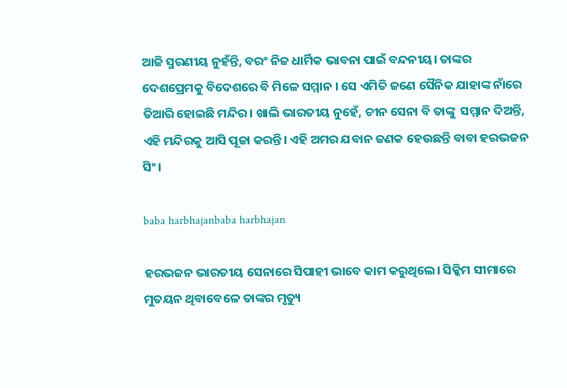ଆଜି ସ୍ମରଣୀୟ ନୁହଁନ୍ତି, ବରଂ ନିଜ ଧାର୍ମିକ ଭାବନା ପାଇଁ ବନ୍ଦନୀୟ। ତାଙ୍କର ଦେଶପ୍ରେମକୁ ବିଦେଶରେ ବି ମିଳେ ସମ୍ମାନ । ସେ ଏମିତି ଜଣେ ସୈନିକ ଯାହାଙ୍କ ନାଁରେ ତିଆରି ହୋଇଛି ମନ୍ଦିର। ଖାଲି ଭାରତୀୟ ନୁହେଁ, ଚୀନ ସେନା ବି ତାଙ୍କୁ  ସମ୍ମାନ ଦିଅନ୍ତି, ଏହି ମନ୍ଦିରକୁ ଆସି ପୂଜା କରନ୍ତି। ଏହି ଅମର ଯବାନ ଜଣକ ହେଉଛନ୍ତି ବାବା ହରଭଜନ ସିଂ।

baba harbhajanbaba harbhajan

ହରଭଜନ ଭାରତୀୟ ସେନାରେ ସିପାହୀ ଭାବେ କାମ କରୁଥିଲେ। ସିକ୍କିମ ସୀମାରେ ମୁତୟନ ଥିବାବେଳେ ତାଙ୍କର ମୃତ୍ୟୁ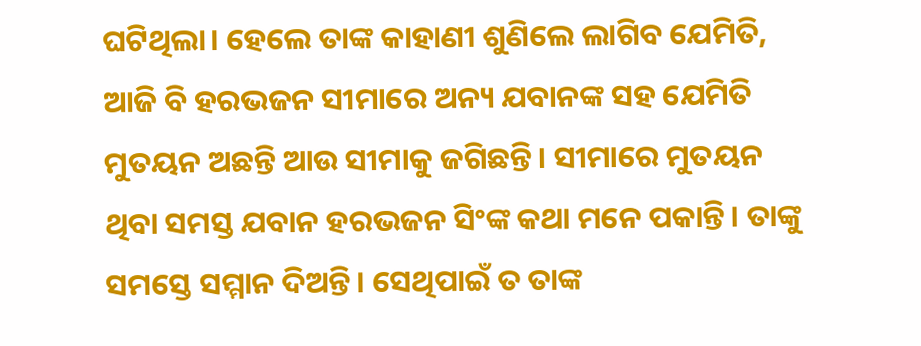ଘଟିଥିଲା। ହେଲେ ତାଙ୍କ କାହାଣୀ ଶୁଣିଲେ ଲାଗିବ ଯେମିତି, ଆଜି ବି ହରଭଜନ ସୀମାରେ ଅନ୍ୟ ଯବାନଙ୍କ ସହ ଯେମିତି ମୁତୟନ ଅଛନ୍ତି ଆଉ ସୀମାକୁ ଜଗିଛନ୍ତି। ସୀମାରେ ମୁତୟନ ଥିବା ସମସ୍ତ ଯବାନ ହରଭଜନ ସିଂଙ୍କ କଥା ମନେ ପକାନ୍ତି। ତାଙ୍କୁ ସମସ୍ତେ ସମ୍ମାନ ଦିଅନ୍ତି। ସେଥିପାଇଁ ତ ତାଙ୍କ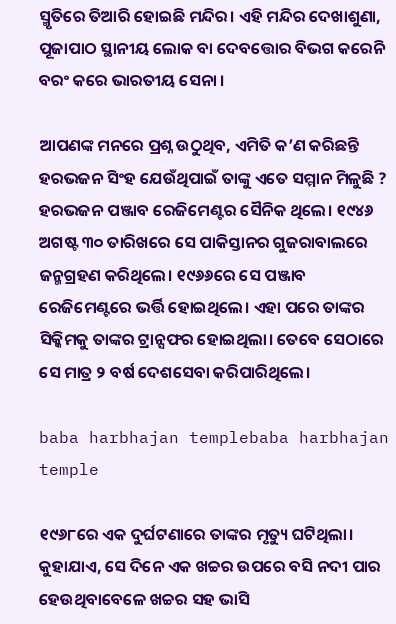ସ୍ମୃତିରେ ତିଆରି ହୋଇଛି ମନ୍ଦିର। ଏହି ମନ୍ଦିର ଦେଖାଶୁଣା, ପୂଜାପାଠ ସ୍ଥାନୀୟ ଲୋକ ବା ଦେବତ୍ତୋର ବିଭଗ କରେନି ବରଂ କରେ ଭାରତୀୟ ସେନା ।

ଆପଣଙ୍କ ମନରେ ପ୍ରଶ୍ନ ଉଠୁଥିବ, ଏମିତି କ’ଣ କରିଛନ୍ତି ହରଭଜନ ସିଂହ ଯେଉଁଥିପାଇଁ ତାଙ୍କୁ ଏତେ ସମ୍ମାନ ମିଳୁଛି ? ହରଭଜନ ପଞ୍ଜାବ ରେଜିମେଣ୍ଟର ସୈନିକ ଥିଲେ। ୧୯୪୬ ଅଗଷ୍ଟ ୩୦ ତାରିଖରେ ସେ ପାକିସ୍ତାନର ଗୁଜରାବାଲରେ ଜନ୍ମଗ୍ରହଣ କରିଥିଲେ। ୧୯୬୬ରେ ସେ ପଞ୍ଜାବ ରେଜିମେଣ୍ଟରେ ଭର୍ତ୍ତି ହୋଇଥିଲେ। ଏହା ପରେ ତାଙ୍କର ସିକ୍କିମକୁ ତାଙ୍କର ଟ୍ରାନ୍ସଫର ହୋଇଥିଲା। ତେବେ ସେଠାରେ ସେ ମାତ୍ର ୨ ବର୍ଷ ଦେଶସେବା କରିପାରିଥିଲେ।

baba harbhajan templebaba harbhajan temple

୧୯୬୮ରେ ଏକ ଦୁର୍ଘଟଣାରେ ତାଙ୍କର ମୃତ୍ୟୁ ଘଟିଥିଲା। କୁହାଯାଏ, ସେ ଦିନେ ଏକ ଖଚ୍ଚର ଉପରେ ବସି ନଦୀ ପାର ହେଉଥିବାବେଳେ ଖଚ୍ଚର ସହ ଭାସି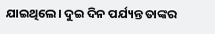ଯାଇଥିଲେ। ଦୁଇ ଦିନ ପର୍ଯ୍ୟନ୍ତ ତାଙ୍କର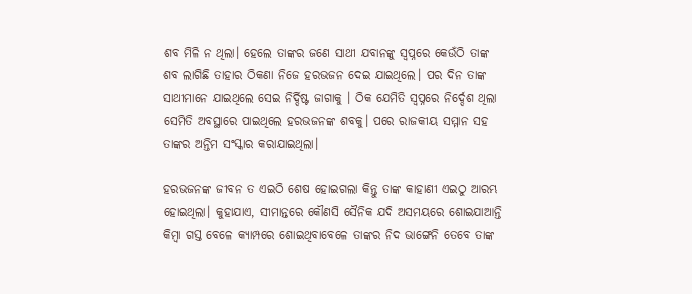ଶବ ମିଳି ନ ଥିଲା। ହେଲେ ତାଙ୍କର ଜଣେ ସାଥୀ ଯବାନଙ୍କୁ ସ୍ୱପ୍ନରେ କେଉଁଠି ତାଙ୍କ ଶବ ଲାଗିଛି ତାହାର ଠିକଣା ନିଜେ ହରଭଜନ ଦେଇ ଯାଇଥିଲେ। ପର ଦିନ ତାଙ୍କ ସାଥୀମାନେ ଯାଇଥିଲେ ସେଇ ନିର୍ଦ୍ଦିଷ୍ଟ ଜାଗାକୁ । ଠିକ ଯେମିତି ସ୍ୱପ୍ନରେ ନିର୍ଦ୍ଦେଶ ଥିଲା ସେମିତି ଅବସ୍ଥାରେ ପାଇଥିଲେ ହରଭଜନଙ୍କ ଶବକୁ। ପରେ ରାଜକୀୟ ସମ୍ମାନ ସହ ତାଙ୍କର ଅନ୍ତିମ ସଂସ୍କାର କରାଯାଇଥିଲା।

ହରଭଜନଙ୍କ ଜୀବନ ତ ଏଇଠି ଶେଷ ହୋଇଗଲା କିନ୍ତୁ ତାଙ୍କ କାହାଣୀ ଏଇଠୁ ଆରମ୍ଭ ହୋଇଥିଲା। କୁହାଯାଏ, ସୀମାନ୍ତରେ କୌଣସି ସୈନିକ ଯଦି ଅସମୟରେ ଶୋଇଯାଆନ୍ତି କିମ୍ବା ଗସ୍ତ ବେଳେ କ୍ୟାମ୍ପରେ ଶୋଇଥିବାବେଳେ ତାଙ୍କର ନିଦ ଭାଙ୍ଗେନି ତେବେ ତାଙ୍କ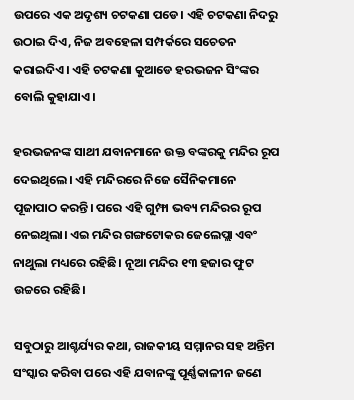ଉପରେ ଏକ ଅଦୃଶ୍ୟ ଚଟକଣା ପଡେ। ଏହି ଚଟକଣା ନିଦରୁ ଉଠାଇ ଦିଏ, ନିଜ ଅବହେଳା ସମ୍ପର୍କରେ ସଚେତନ କରାଇଦିଏ। ଏହି ଚଟକଣା କୁଆଡେ ହରଭଜନ ସିଂଙ୍କର ବୋଲି କୁହାଯାଏ।

ହରଭଜନଙ୍କ ସାଥୀ ଯବାନମାନେ ଉକ୍ତ ବଙ୍କରକୁ ମନ୍ଦିର ରୂପ ଦେଇଥିଲେ। ଏହି ମନ୍ଦିରରେ ନିଜେ ସୈନିକମାନେ ପୂଜାପାଠ କରନ୍ତି। ପରେ ଏହି ଗୁମ୍ଫା ଭବ୍ୟ ମନ୍ଦିରର ରୂପ ନେଇଥିଲା। ଏଇ ମନ୍ଦିର ଗଙ୍ଗଟୋକର ଜେଲେପ୍ଲା ଏବଂ ନାଥୁଲା ମଧ୍ୟରେ ରହିଛି। ନୂଆ ମନ୍ଦିର ୧୩ ହଜାର ଫୁଟ ଉଚ୍ଚରେ ରହିଛି।

ସବୁଠାରୁ ଆଶ୍ଚର୍ଯ୍ୟର କଥା, ରାଜକୀୟ ସମ୍ମାନର ସହ ଅନ୍ତିମ ସଂସ୍କାର କରିବା ପରେ ଏହି ଯବାନଙ୍କୁ ପୂର୍ଣ୍ଣକାଳୀନ ଜଣେ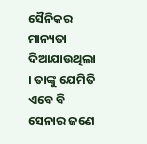ସୈନିକର ମାନ୍ୟତା ଦିଆଯାଉଥିଲା । ତାଙ୍କୁ ଯେମିତି ଏବେ ବି ସେନାର ଜଣେ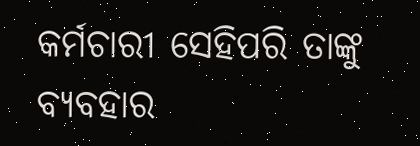କର୍ମଚାରୀ ସେହିପରି ତାଙ୍କୁ ବ୍ୟବହାର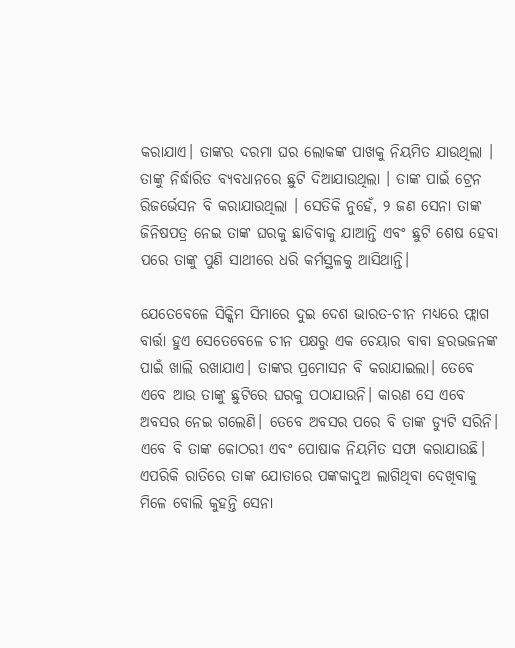କରାଯାଏ। ତାଙ୍କର ଦରମା ଘର ଲୋକଙ୍କ ପାଖକୁ ନିୟମିତ ଯାଉଥିଲା । ତାଙ୍କୁ ନିର୍ଦ୍ଧାରିତ ବ୍ୟବଧାନରେ ଛୁଟି ଦିଆଯାଉଥିଲା । ତାଙ୍କ ପାଇଁ ଟ୍ରେନ ରିଜର୍ଭେସନ ବି କରାଯାଉଥିଲା । ସେତିକି ନୁହେଁ, ୨ ଜଣ ସେନା ତାଙ୍କ ଜିନିଷପତ୍ର ନେଇ ତାଙ୍କ ଘରକୁ ଛାଡିବାକୁ ଯାଆନ୍ତି ଏବଂ ଛୁଟି ଶେଷ ହେବା ପରେ ତାଙ୍କୁ ପୁଣି ସାଥୀରେ ଧରି କର୍ମସ୍ଥଳକୁ ଆସିଥାନ୍ତି।

ଯେତେବେଳେ ସିକ୍କିମ ସିମାରେ ଦୁଇ ଦେଶ ଭାରତ-ଚୀନ ମଧ୍ୟରେ ଫ୍ଲାଗ ବାର୍ତ୍ତା ହୁଏ ସେତେବେଳେ ଚୀନ ପକ୍ଷରୁ ଏକ ଚେୟାର ବାବା ହରଭଜନଙ୍କ ପାଇଁ ଖାଲି ରଖାଯାଏ। ତାଙ୍କର ପ୍ରମୋସନ ବି କରାଯାଇଲା। ତେବେ ଏବେ ଆଉ ତାଙ୍କୁ ଛୁଟିରେ ଘରକୁ ପଠାଯାଉନି। କାରଣ ସେ ଏବେ ଅବସର ନେଇ ଗଲେଣି। ତେବେ ଅବସର ପରେ ବି ତାଙ୍କ ଡ୍ୟୁଟି ସରିନି। ଏବେ ବି ତାଙ୍କ କୋଠରୀ ଏବଂ ପୋଷାକ ନିୟମିତ ସଫା କରାଯାଉଛି। ଏପରିକି ରାତିରେ ତାଙ୍କ ଯୋତାରେ ପଙ୍କକାଦୁଅ ଲାଗିଥିବା ଦେଖିବାକୁ ମିଳେ ବୋଲି କୁହନ୍ତି ସେନା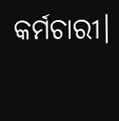କର୍ମଚାରୀ।